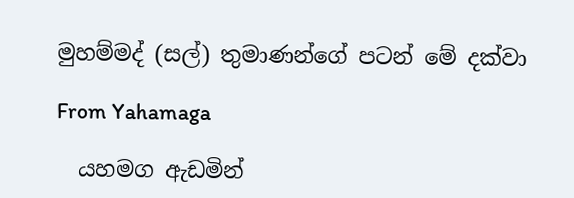මුහම්මද් (සල්) තුමාණන්ගේ පටන් මේ දක්වා

From Yahamaga

  යහමග ඇඩමින්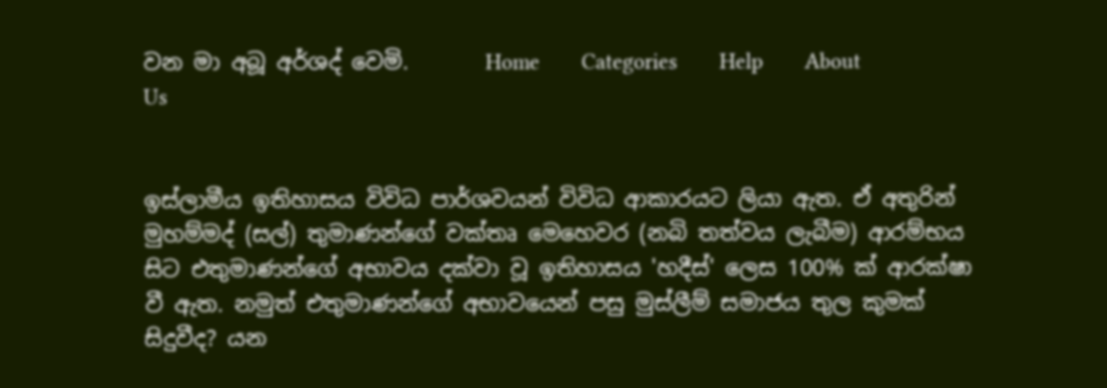වන මා අබූ අර්ශද් වෙමි.       Home       Categories       Help       About Us


ඉස්ලාමීය ඉතිහාසය විවිධ පාර්ශවයන් විවිධ ආකාරයට ලියා ඇත. ඒ අතුරින් මුහම්මද් (සල්) තුමාණන්ගේ වක්තෘ මෙහෙවර (නබි තත්වය ලැබීම) ආරම්භය සිට එතුමාණන්ගේ අභාවය දක්වා වූ ඉතිහාසය 'හදීස්' ලෙස 100% ක් ආරක්ෂා වී ඇත. නමුත් එතුමාණන්ගේ අභාවයෙන් පසු මුස්ලීම් සමාජය තුල කුමක් සිදුවීද? යන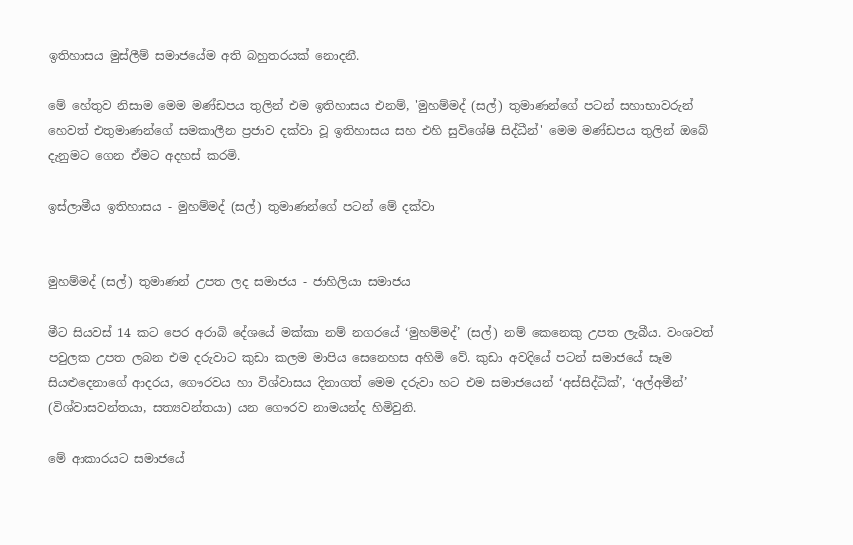ඉතිහාසය මුස්ලීම් සමාජයේම අති බහුතරයක් නොදනී.

මේ හේතුව නිසාම මෙම මණ්ඩපය තුලින් එම ඉතිහාසය එනම්, 'මුහම්මද් (සල්) තුමාණන්ගේ පටන් සහාභාවරුන් හෙවත් එතුමාණන්ගේ සමකාලීන ප්‍රජාව දක්වා වූ ඉතිහාසය සහ එහි සුවිශේෂි සිද්ධීන්' මෙම මණ්ඩපය තුලින් ඔබේ දැනුමට ගෙන ඒමට අදහස් කරමි.

ඉස්ලාමීය ඉතිහාසය - මුහම්මද් (සල්) තුමාණන්ගේ පටන් මේ දක්වා


මුහම්මද් (සල්) තුමාණන් උපත ලද සමාජය - ජාහිලියා සමාජය

මීට සියවස් 14 කට පෙර අරාබි දේශයේ මක්කා නම් නගරයේ ‘මුහම්මද්’ (සල්) නම් කෙනෙකු උපත ලැබීය. වංශවත් පවුලක උපත ලබන එම දරුවාට කුඩා කලම මාපිය සෙනෙහස අහිමි වේ. කුඩා අවදියේ පටන් සමාජයේ සෑම සියළුදෙනාගේ ආදරය, ගෞරවය හා විශ්වාසය දිනාගත් මෙම දරුවා හට එම සමාජයෙන් ‘අස්සිද්ධික්’, ‘අල්අමීන්’ (විශ්වාසවන්තයා, සත්‍යවන්තයා) යන ගෞරව නාමයන්ද හිමිවුනි.

මේ ආකාරයට සමාජයේ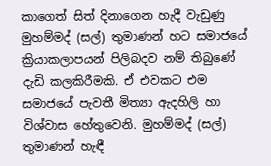කාගෙත් සිත් දිනාගෙන හැදී වැඩුණු මුහම්මද් (සල්) තුමාණන් හට සමාජයේ ක්‍රියාකලාපයන් පිලිබදව නම් තිබුණේ දැඩි කලකිරීමකි. ඒ එවකට එම සමාජයේ පැවතී මිත්‍යා ඇදහිලි හා විශ්වාස හේතුවෙනි. මුහම්මද් (සල්) තුමාණන් හැඳී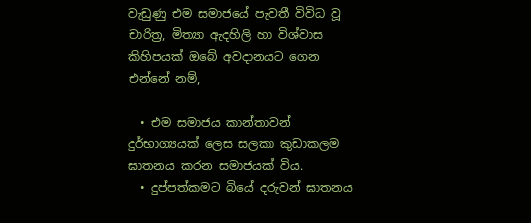වැඩුණු එම සමාජයේ පැවතී විවිධ වූ චාරිත්‍ර, මිත්‍යා ඇදහිලි හා විශ්වාස කිහිපයක් ඔබේ අවදානයට ගෙන එන්නේ නම්,

  • එම සමාජය කාන්තාවන් දුර්භාග්‍යයක් ලෙස සලකා කුඩාකලම ඝාතනය කරන සමාජයක් විය.
  • දුප්පත්කමට බියේ දරුවන් ඝාතනය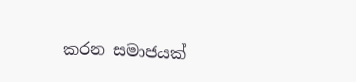කරන සමාජයක්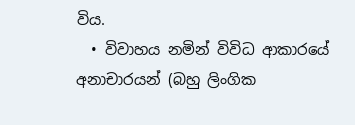විය.
  • විවාහය නමින් විවිධ ආකාරයේ අනාචාරයන් (බහු ලිංගික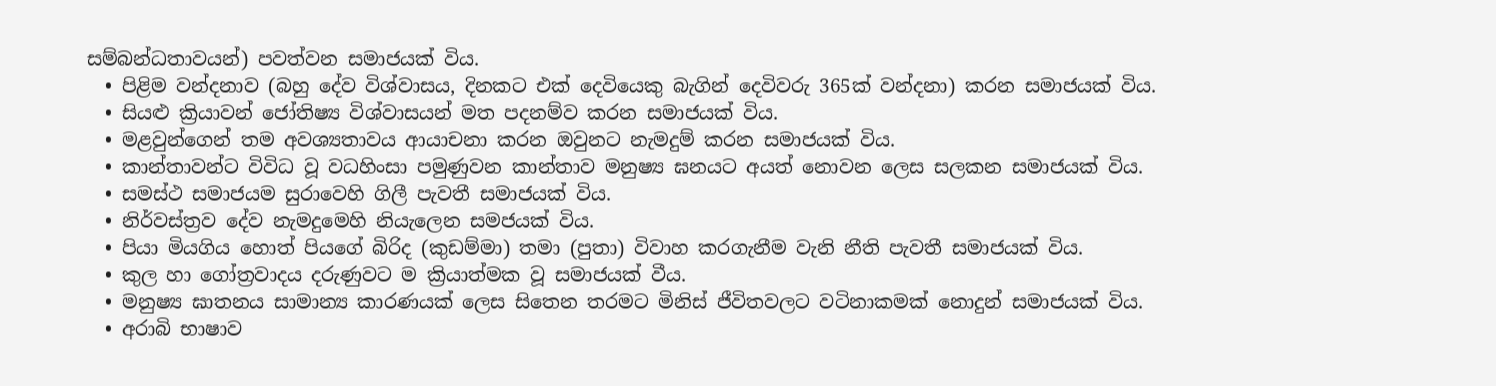සම්බන්ධතාවයන්) පවත්වන සමාජයක් විය.
  • පිළිම වන්දනාව (බහු දේව විශ්වාසය, දිනකට එක් දෙවියෙකු බැගින් දෙවිවරු 365ක් වන්දනා) කරන සමාජයක් විය.
  • සියළු ක්‍රියාවන් ජෝතිෂ්‍ය විශ්වාසයන් මත පදනම්ව කරන සමාජයක් විය.
  • මළවුන්ගෙන් තම අවශ්‍යතාවය ආයාචනා කරන ඔවුනට නැමදුම් කරන සමාජයක් විය.
  • කාන්තාවන්ට විවිධ වූ වධහිංසා පමුණුවන කාන්තාව මනුෂ්‍ය ඝනයට අයත් නොවන ලෙස සලකන සමාජයක් විය.
  • සමස්ථ සමාජයම සුරාවෙහි ගිලී පැවතී සමාජයක් විය.
  • නිර්වස්ත්‍රව දේව නැමදුමෙහි නියැලෙන සමජයක් විය.
  • පියා මියගිය හොත් පියගේ බිරිද (කුඩම්මා) තමා (පුතා) විවාහ කරගැනීම වැනි නීති පැවතී සමාජයක් විය.
  • කුල හා ගෝත්‍රවාදය දරුණුවට ම ක්‍රියාත්මක වූ සමාජයක් වීය.
  • මනුෂ්‍ය ඝාතනය සාමාන්‍ය කාරණයක් ලෙස සිතෙන තරමට මිනිස් ජීවිතවලට වටිනාකමක් නොදුන් සමාජයක් විය.
  • අරාබි භාෂාව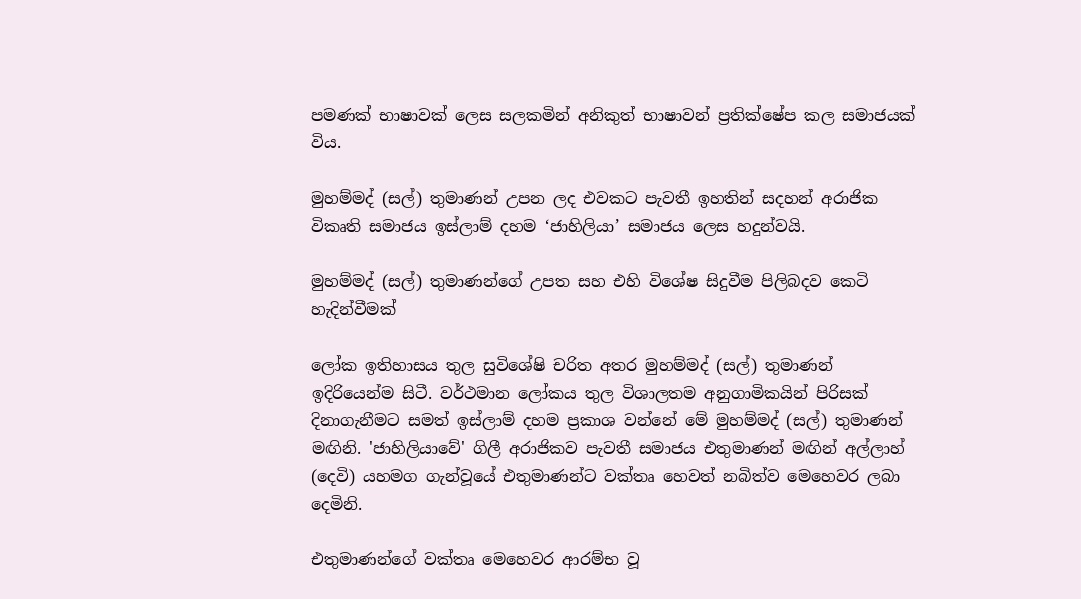පමණක් භාෂාවක් ලෙස සලකමින් අනිකුත් භාෂාවන් ප්‍රතික්ෂේප කල සමාජයක් විය.

මුහම්මද් (සල්) තුමාණන් උපන ලද එවකට පැවතී ඉහතින් සදහන් අරාජික විකෘති සමාජය ඉස්ලාම් දහම ‘ජාහිලියා’ සමාජය ලෙස හදුන්වයි.

මුහම්මද් (සල්) තුමාණන්ගේ උපත සහ එහි විශේෂ සිදුවීම පිලිබදව කෙටි හැදින්වීමක්

ලෝක ඉතිහාසය තුල සුවිශේෂි චරිත අතර මුහම්මද් (සල්) තුමාණන් ඉදිරියෙන්ම සිටී. වර්ථමාන ලෝකය තුල විශාලතම අනුගාමිකයින් පිරිසක් දිනාගැනීමට සමත් ඉස්ලාම් දහම ප්‍රකාශ වන්නේ මේ මුහම්මද් (සල්) තුමාණන් මඟිනි. 'ජාහිලියාවේ' ගිලී අරාජිකව පැවතී සමාජය එතුමාණන් මඟින් අල්ලාහ් (දෙවි) යහමග ගැන්වූයේ එතුමාණන්ට වක්තෘ හෙවත් නබිත්ව මෙහෙවර ලබා දෙමිනි.

එතුමාණන්ගේ වක්තෘ මෙහෙවර ආරම්භ වූ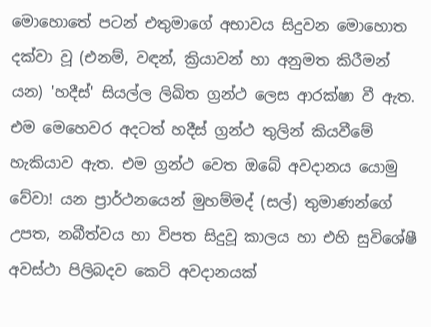මොහොතේ පටන් එතුමාගේ අභාවය සිදුවන මොහොත දක්වා වූ (එනම්, වඳන්, ක්‍රියාවන් හා අනුමත කිරීමන් යන) 'හදීස්' සියල්ල ලිඛිත ග්‍රන්ථ ලෙස ආරක්ෂා වී ඇත. එම මෙ‍හෙවර අදටත් හදීස් ග්‍රන්ථ තුලින් කියවීමේ හැකියාව ඇත. එම ග්‍රන්ථ වෙත ඔබේ අවදානය යොමු වේවා! යන ප්‍රාර්ථනයෙන් මුහම්මද් (සල්) තුමාණන්ගේ උපත, නබීත්වය හා විපත සිදුවූ කාලය හා එහි සුවිශේෂී අවස්ථා පිලිබදව කෙටි අවදානයක්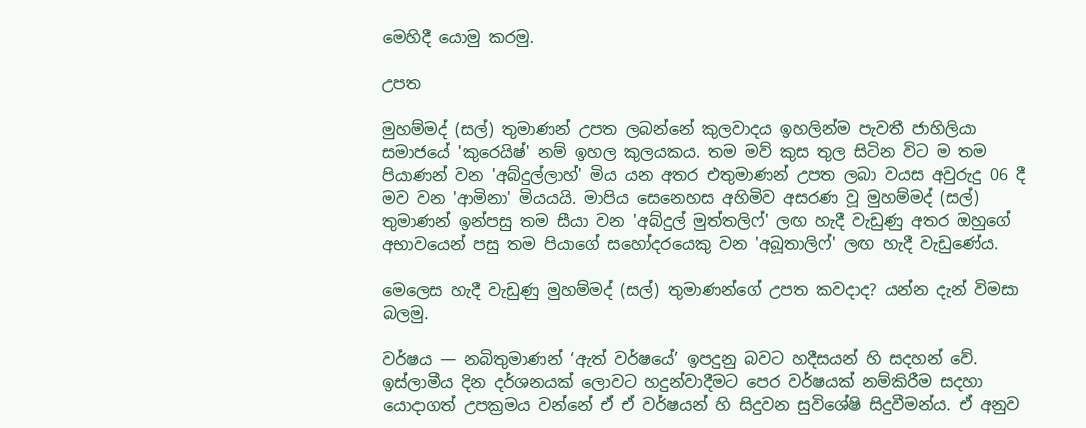මෙහිදී යොමු කරමු.

උපත

මුහම්මද් (සල්) තුමාණන් උපත ලබන්නේ කුලවාදය ඉහලින්ම පැවතී ජාහිලියා සමාජයේ 'කුරෙයිෂ්' නම් ඉහල කුලයකය. තම මව් කුස තුල සිටින විට ම තම පියාණන් වන 'අබ්දුල්ලාහ්' මිය යන අතර එතුමාණන් උපත ලබා වයස අවුරුදු 06 දී මව වන 'ආමිනා' මියයයි. මාපිය සෙනෙහස අහිමිව අසරණ වූ මුහම්මද් (සල්) තුමාණන් ඉන්පසු තම සීයා වන 'අබ්දුල් මුත්තලිෆ්' ලඟ හැදී වැඩුණු අතර ඔහුගේ අභාවයෙන් පසු තම පියාගේ සහෝදරයෙකු වන 'අබූතාලිෆ්' ලඟ හැදී වැඩුණේය.

මෙලෙස හැදී වැඩුණු මුහම්මද් (සල්) තුමාණන්ගේ උපත කවදාද? යන්න දැන් විමසා බලමු.

වර්ෂය — නබිතුමාණන් ‘ඇත් වර්ෂයේ’ ඉපදුනු බවට හදීසයන් හි සදහන් වේ. ඉස්ලාමීය දින දර්ශනයක් ලොවට හදුන්වාදීමට පෙර වර්ෂයක් නම්කිරීම සදහා යොදාගත් උපක්‍රමය වන්නේ ඒ ඒ වර්ෂයන් හි සිදුවන සුවිශේෂි සිදුවීමන්ය. ඒ අනුව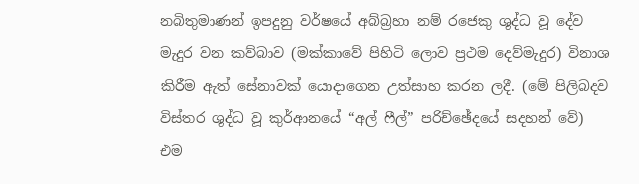නබිතුමාණන් ඉපදුනු වර්ෂයේ අබ්බ්‍රහා නම් රජෙකු ශුද්ධ වූ දේව මැදුර වන කව්බාව (මක්කාවේ පිහිටි ලොව ප්‍රථම දෙව්මැදුර) විනාශ කිරීම ඇත් සේනාවක් යොදාගෙන උත්සාහ කරන ලදී. (මේ පිලිබදව විස්තර ශුද්ධ වූ කුර්ආනයේ “අල් ෆීල්” පරිච්ඡේදයේ සදහන් වේ) එම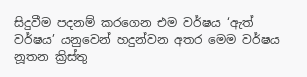සිදුවීම පදනම් කරගෙන එම වර්ෂය ‘ඇත් වර්ෂය’ යනුවෙන් හදුන්වන අතර මෙම වර්ෂය නූතන ක්‍රිස්තු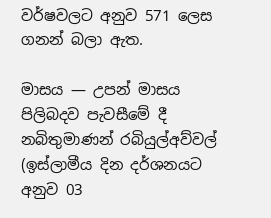වර්ෂවලට අනුව 571 ලෙස ගනන් බලා ඇත.

මාසය — උපන් මාසය පිලිබදව පැවසීමේ දී නබිතුමාණන් රබියුල්අව්වල් (ඉස්ලාමීය දින දර්ශනයට අනුව 03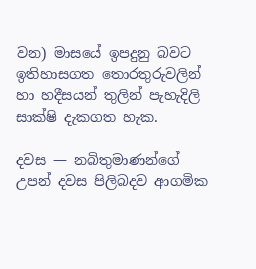වන) මාසයේ ඉපදුනු බවට ඉතිහාසගත තොරතුරුවලින් හා හදීසයන් තුලින් පැහැදිලි සාක්ෂි දැකගත හැක.

දවස — නබිතුමාණන්ගේ උපන් දවස පිලිබදව ආගමික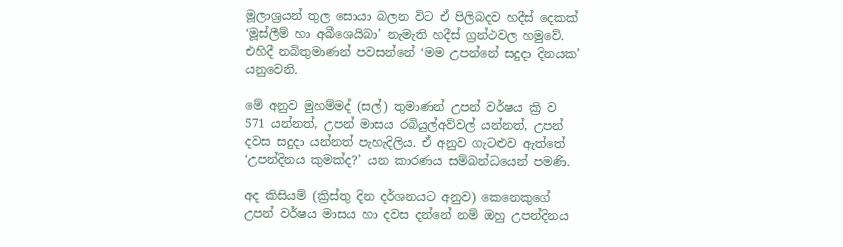මූලාශ්‍රයන් තුල සොයා බලන විට ඒ පිලිබදව හදීස් දෙකක් ‘මූස්ලීම් හා අබීශෙයිබා’ නැමැති හදීස් ග්‍රන්ථවල හමුවේ. එහිදී නබිතුමාණන් පවසන්නේ ‘මම උපන්නේ සදුදා දිනයක’ යනුවෙනි.

මේ අනුව මුහම්මද් (සල්) තුමාණන් උපන් වර්ෂය ක්‍රි ව 571 යන්නත්, උපන් මාසය රබියුල්අව්වල් යන්නත්, උපන් දවස සදුදා යන්නත් පැහැදිලිය. ඒ අනුව ගැටළුව ඇත්තේ ‘උපන්දිනය කුමක්ද?’ යන කාරණය සම්බන්ධයෙන් පමණි.

අද කිසියම් (ක්‍රිස්තු දින දර්ශනයට අනුව) කෙනෙකුගේ උපන් වර්ෂය මාසය හා දවස දන්නේ නම් ඔහු උපන්දිනය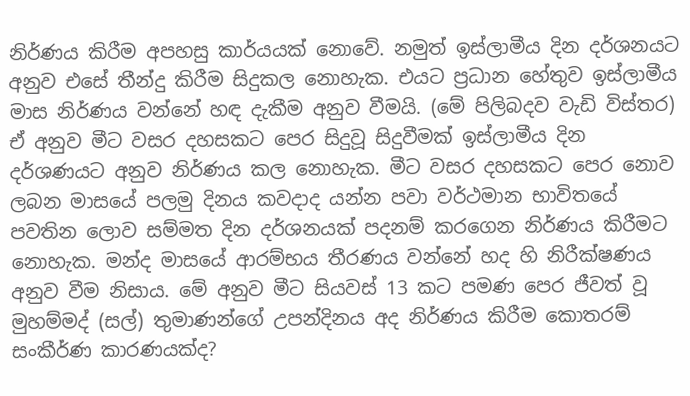නිර්ණය කිරීම අපහසු කාර්යයක් නොවේ. නමුත් ඉස්ලාමීය දින දර්ශනයට අනුව එසේ තීන්දු කිරීම සිදුකල නොහැක. එයට ප්‍රධාන හේතුව ඉස්ලාමීය මාස නිර්ණය වන්නේ හඳ දැකීම අනුව වීමයි. (මේ පිලිබදව වැඩි විස්තර) ඒ අනුව මීට වසර දහසකට පෙර සිදුවූ සිදුවීමක් ඉස්ලාමීය දින දර්ශණයට අනුව නිර්ණය කල නොහැක. මීට වසර දහසකට පෙර නොව ලබන මාසයේ පලමු දිනය කවදාද යන්න පවා වර්ථමාන භාවිතයේ පවතින ලොව සම්මත දින දර්ශනයක් පදනම් කරගෙන නිර්ණය කිරීමට නොහැක. මන්ද මාසයේ ආරම්භය තීරණය වන්නේ හද හි නිරීක්ෂණය අනුව වීම නිසාය. මේ අනුව මීට සියවස් 13 කට පමණ පෙර ජීවත් වූ මුහම්මද් (සල්) තුමාණන්ගේ උපන්දිනය අද නිර්ණය කිරීම කොතරම් සංකීර්ණ කාරණයක්ද?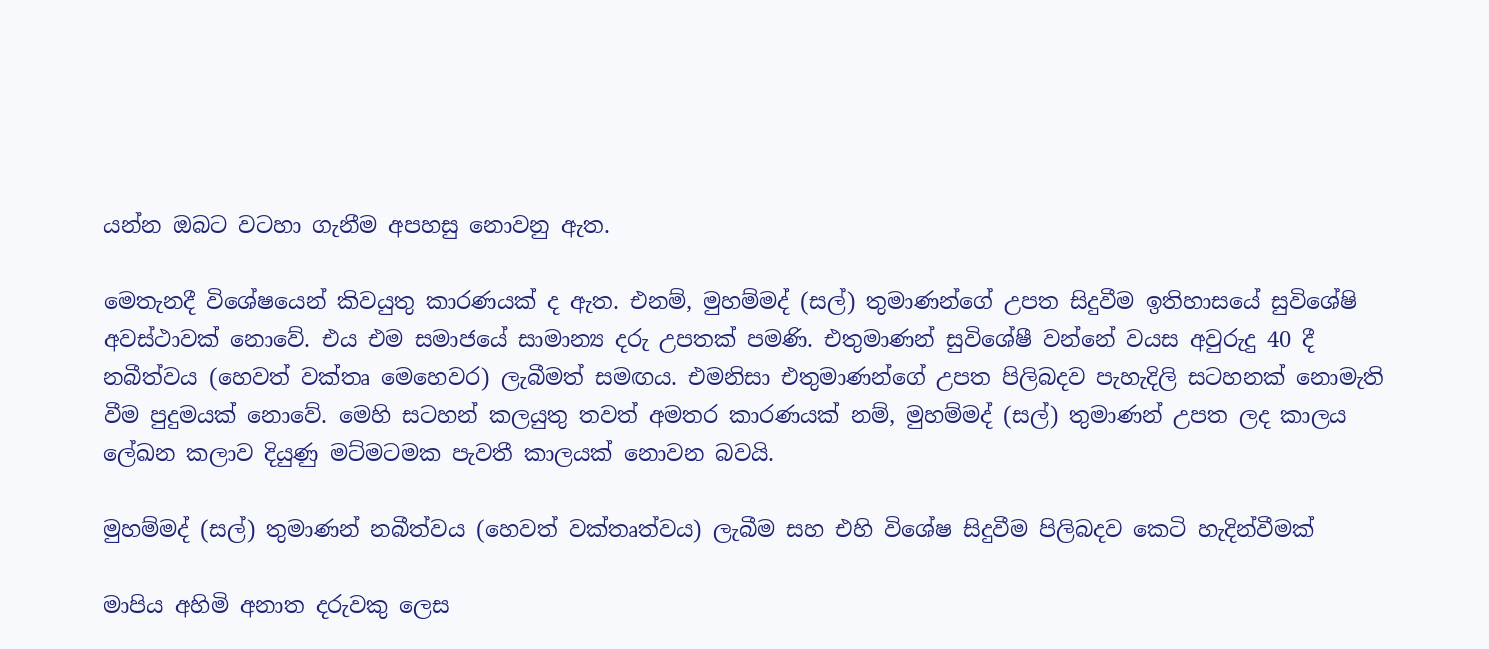යන්න ඔබට වටහා ගැනීම අපහසු නොවනු ඇත.

මෙතැනදී විශේෂයෙන් කිවයුතු කාරණයක් ද ඇත. එනම්, මුහම්මද් (සල්) තුමාණන්ගේ උපත සිදුවීම ඉතිහාසයේ සුවිශේෂි අවස්ථාවක් නොවේ. එය එම සමාජයේ සාමාන්‍ය දරු උපතක් පමණි. එතුමාණන් සුවිශේෂී වන්නේ වයස අවුරුදු 40 දී නබීත්වය (හෙවත් වක්තෘ මෙහෙවර) ලැබීමත් සමඟය. එමනිසා එතුමාණන්ගේ උපත පිලිබදව පැහැදිලි සටහනක් නොමැති වීම පුදුමයක් නොවේ. මෙහි සටහන් කලයුතු තවත් අමතර කාරණයක් නම්, මුහම්මද් (සල්) තුමාණන් උපත ලද කාලය ලේඛන කලාව දියුණු මට්මටමක පැවතී කාලයක් නොවන බවයි.

මුහම්මද් (සල්) තුමාණන් නබීත්වය (හෙවත් වක්තෘත්වය) ලැබීම සහ එහි විශේෂ සිදුවීම පිලිබදව කෙටි හැදින්වීමක්

මාපිය අහිමි අනාත දරුවකු ලෙස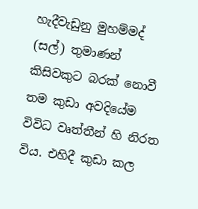හැදීවැඩුනු මුහම්මද් (සල්) තුමාණන් කිසිවකුට බරක් නොවී තම කුඩා අවදියේම විවිධ වෘත්තීන් හි නිරත විය. එහිදී කුඩා කල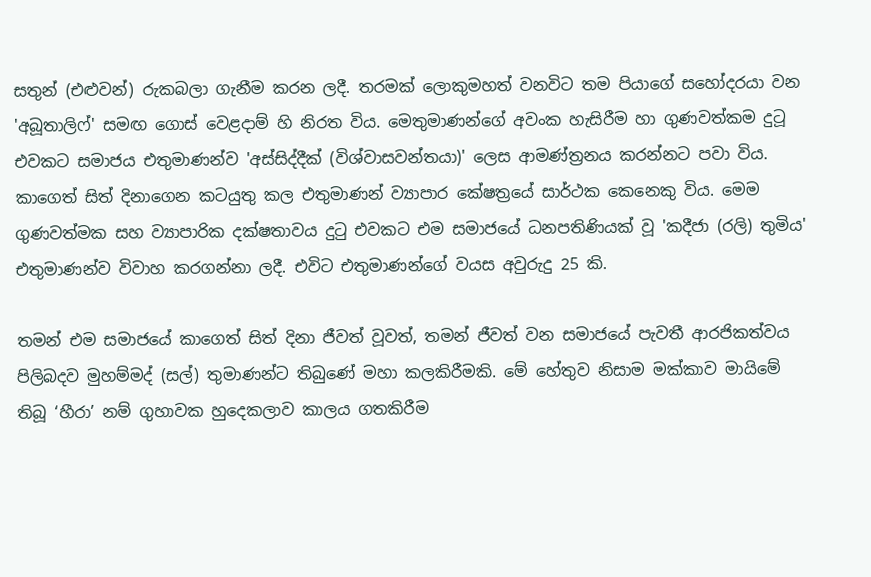සතුන් (එළුවන්) රුකබලා ගැනීම කරන ලදී. තරමක් ලොකුමහත් වනවිට තම පියාගේ සහෝදරයා වන 'අබූතාලිෆ්' සමඟ ගොස් වෙළදාම් හි නිරත විය. මෙතුමාණන්ගේ අවංක හැසිරීම හා ගුණවත්කම දුටූ එවකට සමාජය එතුමාණන්ව 'අස්සිද්දීක් (විශ්වාසවන්තයා)' ලෙස ආමණ්ත්‍රනය කරන්නට පවා විය. කාගෙත් සිත් දිනාගෙන කටයුතු කල එතුමාණන් ව්‍යාපාර කේෂත්‍රයේ සාර්ථක කෙනෙකු විය. මෙම ගුණවත්මක සහ ව්‍යාපාරික දක්ෂතාවය දුටු එවකට එම සමාජයේ ධනපතිණියක් වූ 'කදීජා (රලි) තුමිය' එතුමාණන්ව විවාහ කරගන්නා ලදී. එවිට එතුමාණන්ගේ වයස අවුරුදු 25 කි.

තමන් එම සමාජයේ කාගෙත් සිත් දිනා ජීවත් වූවත්, තමන් ජීවත් වන සමාජයේ පැවතී ආරජිකත්වය පිලිබදව මුහම්මද් (සල්) තුමාණන්ට තිබුණේ මහා කලකිරීමකි. මේ හේතුව නිසාම මක්කාව මායිමේ තිබූ ‘හීරා’ නම් ගුහාවක හුදෙකලාව කාලය ගතකිරීම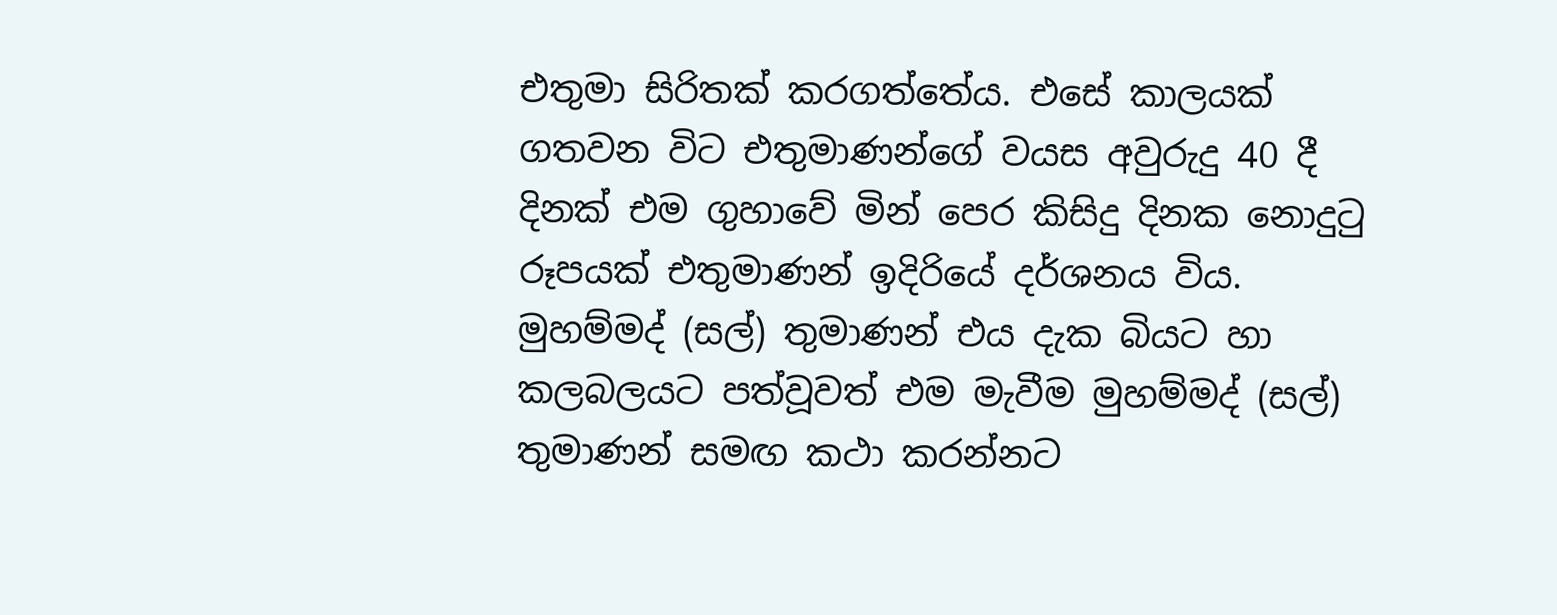එතුමා සිරිතක් කරගත්තේය. එසේ කාලයක් ගතවන විට එතුමාණන්ගේ වයස අවුරුදු 40 දී දිනක් එම ගුහාවේ මින් පෙර කිසිදු දිනක නොදුටු රූපයක් එතුමාණන් ඉදිරියේ දර්ශනය විය. මුහම්මද් (සල්) තුමාණන් එය දැක බියට හා කලබලයට පත්වූවත් එම මැවීම මුහම්මද් (සල්) තුමාණන් සමඟ කථා කරන්නට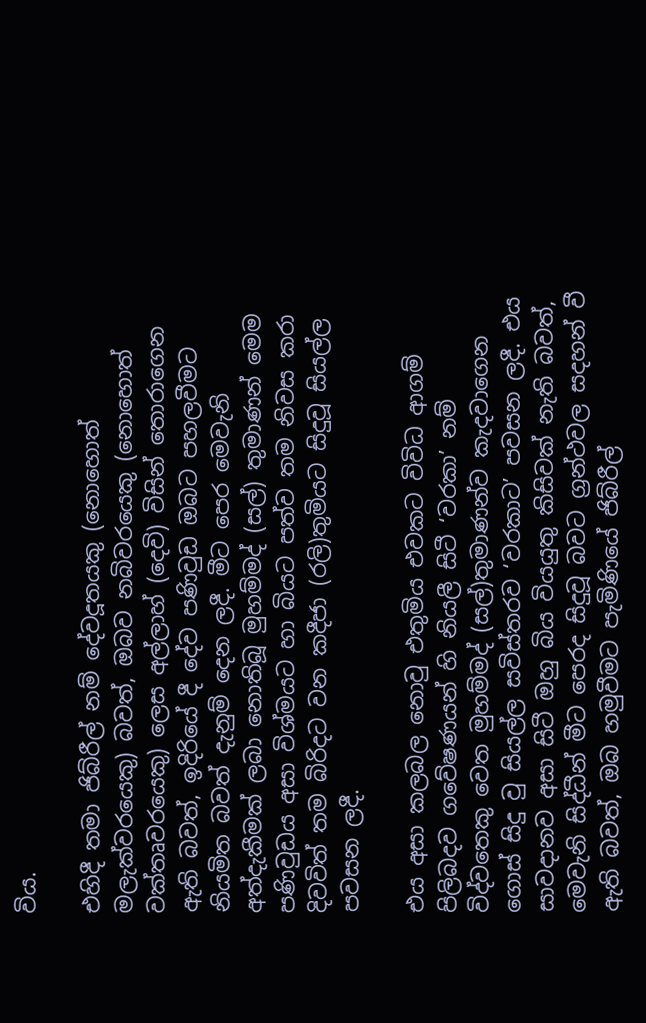විය.

එහිදී තමා ජිබ්රීල් නම් දේවදූතයකු (නොහොත් මලැක්වරයෙකු) බවත්, ඔබව නබිවරයෙකු (නොහොත් වක්තෘවරයෙකු) ලෙස අල්ලාහ් (දෙවි) විසින් තොරාගෙන ඇති බවත්, ඉදිරියේ දී දේව පණිවුඩ ඔබට පහලවීමට නියමිත බවත් දැනුම් දෙන ලදී. මීට පෙර මෙවැනි අත්දැකීමක් ලබා නොතිබූ මුහම්මද් (සල්) තුමාණන් මෙම පණිවුඩය අසා විශ්මයට හා බියට පත්ව තම නිවස කරා දිවවිත් තම බිරිදට වන කදීජා (රලි)තුමියට සිදුවූ සියල්ල පවසන ලදී.

එය අසා කලබල නොවු එතුමිය එවකට විවිධ ආගම් පිලිබදව ගවේෂණයන් හි නියලී සිටී ‘වරකා’ නම් විද්වතෙකු වෙත මුහම්මද් (සල්)තුමාණන්ව කැදවාගෙන ගොස් සිදු වු සියල්ල සවිස්තරව ‘වරකාට’ පවසන ලදී. එය සාවදානව අසා සිටී ඔහු බිය වියයුතු කිසිවක් නැති බවත්, මෙවැනි සිද්ධීන් මීට පෙරද සිදුවූ බවට ග්‍රන්ථවල සදහන් වී ඇති බවත්, ඔබ හමුවීමට පැමිණියේ ජිබ්රීල්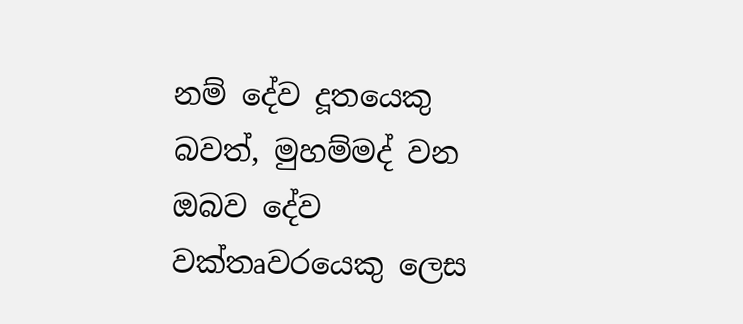නම් දේව දූතයෙකු බවත්, මුහම්මද් වන ඔබව දේව වක්තෘවරයෙකු ලෙස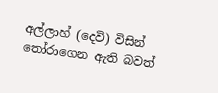අල්ලාහ් (දෙවි) විසින් තෝරාගෙන ඇති බවත්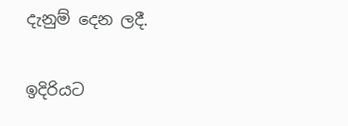දැනුම් දෙන ලදී.

ඉදිරියට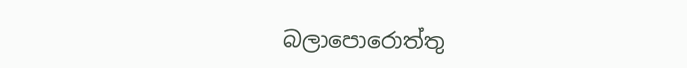බලාපොරොත්තු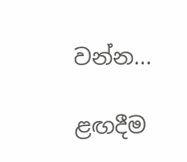වන්න...

ළඟදීම